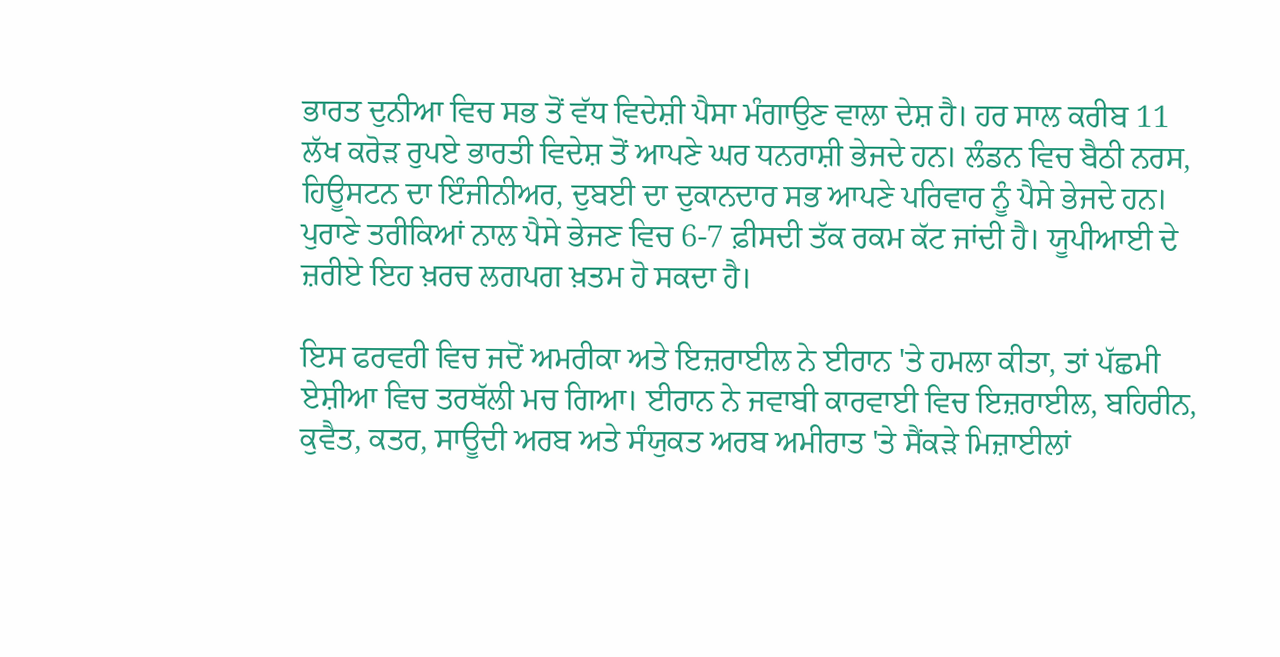ਭਾਰਤ ਦੁਨੀਆ ਵਿਚ ਸਭ ਤੋਂ ਵੱਧ ਵਿਦੇਸ਼ੀ ਪੈਸਾ ਮੰਗਾਉਣ ਵਾਲਾ ਦੇਸ਼ ਹੈ। ਹਰ ਸਾਲ ਕਰੀਬ 11 ਲੱਖ ਕਰੋੜ ਰੁਪਏ ਭਾਰਤੀ ਵਿਦੇਸ਼ ਤੋਂ ਆਪਣੇ ਘਰ ਧਨਰਾਸ਼ੀ ਭੇਜਦੇ ਹਨ। ਲੰਡਨ ਵਿਚ ਬੈਠੀ ਨਰਸ, ਹਿਊਸਟਨ ਦਾ ਇੰਜੀਨੀਅਰ, ਦੁਬਈ ਦਾ ਦੁਕਾਨਦਾਰ ਸਭ ਆਪਣੇ ਪਰਿਵਾਰ ਨੂੰ ਪੈਸੇ ਭੇਜਦੇ ਹਨ। ਪੁਰਾਣੇ ਤਰੀਕਿਆਂ ਨਾਲ ਪੈਸੇ ਭੇਜਣ ਵਿਚ 6-7 ਫ਼ੀਸਦੀ ਤੱਕ ਰਕਮ ਕੱਟ ਜਾਂਦੀ ਹੈ। ਯੂਪੀਆਈ ਦੇ ਜ਼ਰੀਏ ਇਹ ਖ਼ਰਚ ਲਗਪਗ ਖ਼ਤਮ ਹੋ ਸਕਦਾ ਹੈ।

ਇਸ ਫਰਵਰੀ ਵਿਚ ਜਦੋਂ ਅਮਰੀਕਾ ਅਤੇ ਇਜ਼ਰਾਈਲ ਨੇ ਈਰਾਨ 'ਤੇ ਹਮਲਾ ਕੀਤਾ, ਤਾਂ ਪੱਛਮੀ ਏਸ਼ੀਆ ਵਿਚ ਤਰਥੱਲੀ ਮਚ ਗਿਆ। ਈਰਾਨ ਨੇ ਜਵਾਬੀ ਕਾਰਵਾਈ ਵਿਚ ਇਜ਼ਰਾਈਲ, ਬਹਿਰੀਨ, ਕੁਵੈਤ, ਕਤਰ, ਸਾਊਦੀ ਅਰਬ ਅਤੇ ਸੰਯੁਕਤ ਅਰਬ ਅਮੀਰਾਤ 'ਤੇ ਸੈਂਕੜੇ ਮਿਜ਼ਾਈਲਾਂ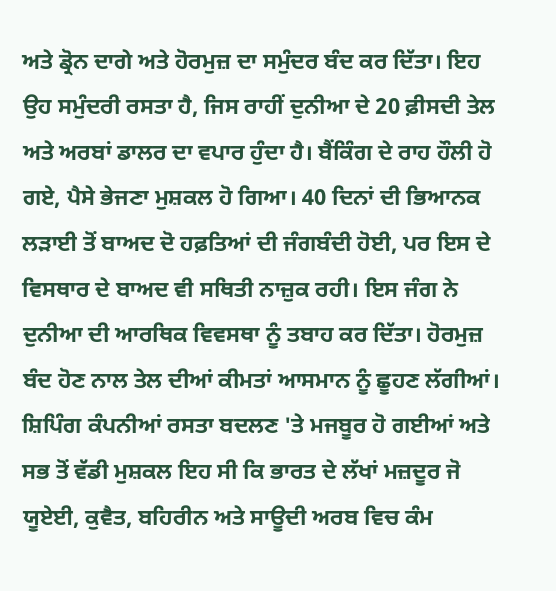ਅਤੇ ਡ੍ਰੋਨ ਦਾਗੇ ਅਤੇ ਹੋਰਮੁਜ਼ ਦਾ ਸਮੁੰਦਰ ਬੰਦ ਕਰ ਦਿੱਤਾ। ਇਹ ਉਹ ਸਮੁੰਦਰੀ ਰਸਤਾ ਹੈ, ਜਿਸ ਰਾਹੀਂ ਦੁਨੀਆ ਦੇ 20 ਫ਼ੀਸਦੀ ਤੇਲ ਅਤੇ ਅਰਬਾਂ ਡਾਲਰ ਦਾ ਵਪਾਰ ਹੁੰਦਾ ਹੈ। ਬੈਂਕਿੰਗ ਦੇ ਰਾਹ ਹੌਲੀ ਹੋ ਗਏ, ਪੈਸੇ ਭੇਜਣਾ ਮੁਸ਼ਕਲ ਹੋ ਗਿਆ। 40 ਦਿਨਾਂ ਦੀ ਭਿਆਨਕ ਲੜਾਈ ਤੋਂ ਬਾਅਦ ਦੋ ਹਫ਼ਤਿਆਂ ਦੀ ਜੰਗਬੰਦੀ ਹੋਈ, ਪਰ ਇਸ ਦੇ ਵਿਸਥਾਰ ਦੇ ਬਾਅਦ ਵੀ ਸਥਿਤੀ ਨਾਜ਼ੁਕ ਰਹੀ। ਇਸ ਜੰਗ ਨੇ ਦੁਨੀਆ ਦੀ ਆਰਥਿਕ ਵਿਵਸਥਾ ਨੂੰ ਤਬਾਹ ਕਰ ਦਿੱਤਾ। ਹੋਰਮੁਜ਼ ਬੰਦ ਹੋਣ ਨਾਲ ਤੇਲ ਦੀਆਂ ਕੀਮਤਾਂ ਆਸਮਾਨ ਨੂੰ ਛੂਹਣ ਲੱਗੀਆਂ। ਸ਼ਿਪਿੰਗ ਕੰਪਨੀਆਂ ਰਸਤਾ ਬਦਲਣ 'ਤੇ ਮਜਬੂਰ ਹੋ ਗਈਆਂ ਅਤੇ ਸਭ ਤੋਂ ਵੱਡੀ ਮੁਸ਼ਕਲ ਇਹ ਸੀ ਕਿ ਭਾਰਤ ਦੇ ਲੱਖਾਂ ਮਜ਼ਦੂਰ ਜੋ ਯੂਏਈ, ਕੁਵੈਤ, ਬਹਿਰੀਨ ਅਤੇ ਸਾਊਦੀ ਅਰਬ ਵਿਚ ਕੰਮ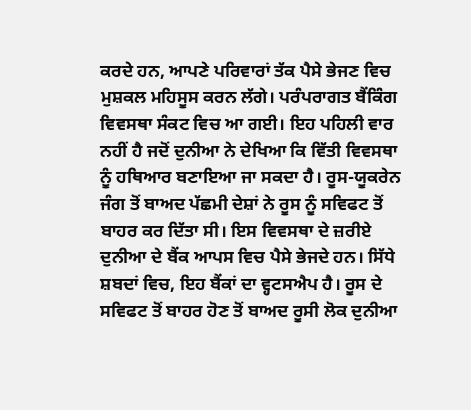ਕਰਦੇ ਹਨ, ਆਪਣੇ ਪਰਿਵਾਰਾਂ ਤੱਕ ਪੈਸੇ ਭੇਜਣ ਵਿਚ ਮੁਸ਼ਕਲ ਮਹਿਸੂਸ ਕਰਨ ਲੱਗੇ। ਪਰੰਪਰਾਗਤ ਬੈਂਕਿੰਗ ਵਿਵਸਥਾ ਸੰਕਟ ਵਿਚ ਆ ਗਈ। ਇਹ ਪਹਿਲੀ ਵਾਰ ਨਹੀਂ ਹੈ ਜਦੋਂ ਦੁਨੀਆ ਨੇ ਦੇਖਿਆ ਕਿ ਵਿੱਤੀ ਵਿਵਸਥਾ ਨੂੰ ਹਥਿਆਰ ਬਣਾਇਆ ਜਾ ਸਕਦਾ ਹੈ। ਰੂਸ-ਯੂਕਰੇਨ ਜੰਗ ਤੋਂ ਬਾਅਦ ਪੱਛਮੀ ਦੇਸ਼ਾਂ ਨੇ ਰੂਸ ਨੂੰ ਸਵਿਫਟ ਤੋਂ ਬਾਹਰ ਕਰ ਦਿੱਤਾ ਸੀ। ਇਸ ਵਿਵਸਥਾ ਦੇ ਜ਼ਰੀਏ ਦੁਨੀਆ ਦੇ ਬੈਂਕ ਆਪਸ ਵਿਚ ਪੈਸੇ ਭੇਜਦੇ ਹਨ। ਸਿੱਧੇ ਸ਼ਬਦਾਂ ਵਿਚ, ਇਹ ਬੈਂਕਾਂ ਦਾ ਵ੍ਹਟਸਐਪ ਹੈ। ਰੂਸ ਦੇ ਸਵਿਫਟ ਤੋਂ ਬਾਹਰ ਹੋਣ ਤੋਂ ਬਾਅਦ ਰੂਸੀ ਲੋਕ ਦੁਨੀਆ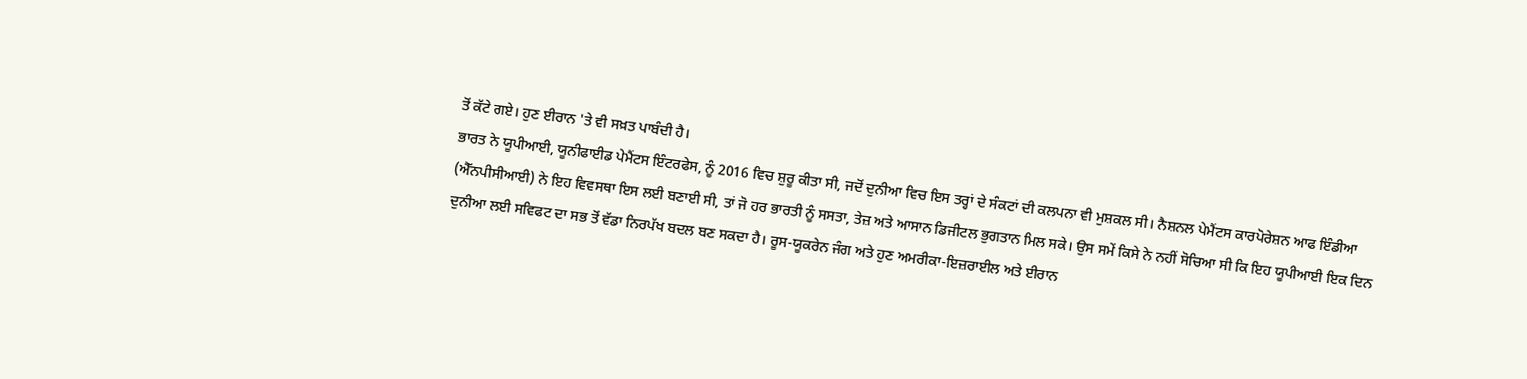ਤੋਂ ਕੱਟੇ ਗਏ। ਹੁਣ ਈਰਾਨ 'ਤੇ ਵੀ ਸਖ਼ਤ ਪਾਬੰਦੀ ਹੈ।
ਭਾਰਤ ਨੇ ਯੂਪੀਆਈ, ਯੂਨੀਫਾਈਡ ਪੇਮੈਂਟਸ ਇੰਟਰਫੇਸ, ਨੂੰ 2016 ਵਿਚ ਸ਼ੁਰੂ ਕੀਤਾ ਸੀ, ਜਦੋਂ ਦੁਨੀਆ ਵਿਚ ਇਸ ਤਰ੍ਹਾਂ ਦੇ ਸੰਕਟਾਂ ਦੀ ਕਲਪਨਾ ਵੀ ਮੁਸ਼ਕਲ ਸੀ। ਨੈਸ਼ਨਲ ਪੇਮੈਂਟਸ ਕਾਰਪੋਰੇਸ਼ਨ ਆਫ ਇੰਡੀਆ (ਐੱਨਪੀਸੀਆਈ) ਨੇ ਇਹ ਵਿਵਸਥਾ ਇਸ ਲਈ ਬਣਾਈ ਸੀ, ਤਾਂ ਜੋ ਹਰ ਭਾਰਤੀ ਨੂੰ ਸਸਤਾ, ਤੇਜ਼ ਅਤੇ ਆਸਾਨ ਡਿਜੀਟਲ ਭੁਗਤਾਨ ਮਿਲ ਸਕੇ। ਉਸ ਸਮੇਂ ਕਿਸੇ ਨੇ ਨਹੀਂ ਸੋਚਿਆ ਸੀ ਕਿ ਇਹ ਯੂਪੀਆਈ ਇਕ ਦਿਨ ਦੁਨੀਆ ਲਈ ਸਵਿਫਟ ਦਾ ਸਭ ਤੋਂ ਵੱਡਾ ਨਿਰਪੱਖ ਬਦਲ ਬਣ ਸਕਦਾ ਹੈ। ਰੂਸ-ਯੂਕਰੇਨ ਜੰਗ ਅਤੇ ਹੁਣ ਅਮਰੀਕਾ-ਇਜ਼ਰਾਈਲ ਅਤੇ ਈਰਾਨ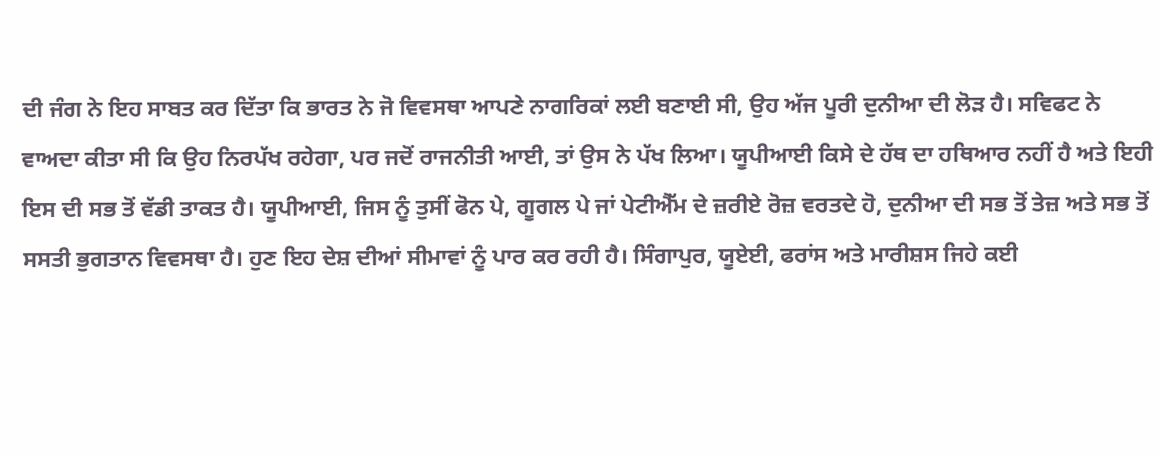ਦੀ ਜੰਗ ਨੇ ਇਹ ਸਾਬਤ ਕਰ ਦਿੱਤਾ ਕਿ ਭਾਰਤ ਨੇ ਜੋ ਵਿਵਸਥਾ ਆਪਣੇ ਨਾਗਰਿਕਾਂ ਲਈ ਬਣਾਈ ਸੀ, ਉਹ ਅੱਜ ਪੂਰੀ ਦੁਨੀਆ ਦੀ ਲੋੜ ਹੈ। ਸਵਿਫਟ ਨੇ ਵਾਅਦਾ ਕੀਤਾ ਸੀ ਕਿ ਉਹ ਨਿਰਪੱਖ ਰਹੇਗਾ, ਪਰ ਜਦੋਂ ਰਾਜਨੀਤੀ ਆਈ, ਤਾਂ ਉਸ ਨੇ ਪੱਖ ਲਿਆ। ਯੂਪੀਆਈ ਕਿਸੇ ਦੇ ਹੱਥ ਦਾ ਹਥਿਆਰ ਨਹੀਂ ਹੈ ਅਤੇ ਇਹੀ ਇਸ ਦੀ ਸਭ ਤੋਂ ਵੱਡੀ ਤਾਕਤ ਹੈ। ਯੂਪੀਆਈ, ਜਿਸ ਨੂੰ ਤੁਸੀਂ ਫੋਨ ਪੇ, ਗੂਗਲ ਪੇ ਜਾਂ ਪੇਟੀਐੱਮ ਦੇ ਜ਼ਰੀਏ ਰੋਜ਼ ਵਰਤਦੇ ਹੋ, ਦੁਨੀਆ ਦੀ ਸਭ ਤੋਂ ਤੇਜ਼ ਅਤੇ ਸਭ ਤੋਂ ਸਸਤੀ ਭੁਗਤਾਨ ਵਿਵਸਥਾ ਹੈ। ਹੁਣ ਇਹ ਦੇਸ਼ ਦੀਆਂ ਸੀਮਾਵਾਂ ਨੂੰ ਪਾਰ ਕਰ ਰਹੀ ਹੈ। ਸਿੰਗਾਪੁਰ, ਯੂਏਈ, ਫਰਾਂਸ ਅਤੇ ਮਾਰੀਸ਼ਸ ਜਿਹੇ ਕਈ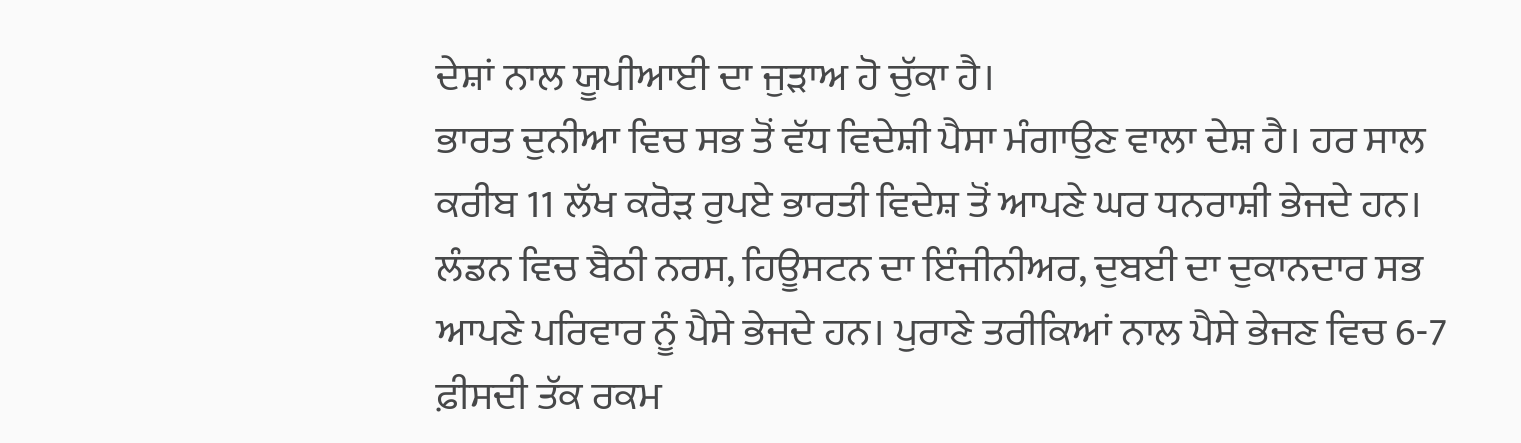ਦੇਸ਼ਾਂ ਨਾਲ ਯੂਪੀਆਈ ਦਾ ਜੁੜਾਅ ਹੋ ਚੁੱਕਾ ਹੈ।
ਭਾਰਤ ਦੁਨੀਆ ਵਿਚ ਸਭ ਤੋਂ ਵੱਧ ਵਿਦੇਸ਼ੀ ਪੈਸਾ ਮੰਗਾਉਣ ਵਾਲਾ ਦੇਸ਼ ਹੈ। ਹਰ ਸਾਲ ਕਰੀਬ 11 ਲੱਖ ਕਰੋੜ ਰੁਪਏ ਭਾਰਤੀ ਵਿਦੇਸ਼ ਤੋਂ ਆਪਣੇ ਘਰ ਧਨਰਾਸ਼ੀ ਭੇਜਦੇ ਹਨ। ਲੰਡਨ ਵਿਚ ਬੈਠੀ ਨਰਸ, ਹਿਊਸਟਨ ਦਾ ਇੰਜੀਨੀਅਰ, ਦੁਬਈ ਦਾ ਦੁਕਾਨਦਾਰ ਸਭ ਆਪਣੇ ਪਰਿਵਾਰ ਨੂੰ ਪੈਸੇ ਭੇਜਦੇ ਹਨ। ਪੁਰਾਣੇ ਤਰੀਕਿਆਂ ਨਾਲ ਪੈਸੇ ਭੇਜਣ ਵਿਚ 6-7 ਫ਼ੀਸਦੀ ਤੱਕ ਰਕਮ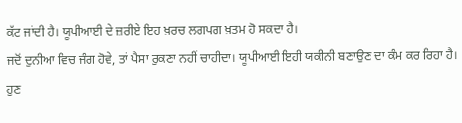ਕੱਟ ਜਾਂਦੀ ਹੈ। ਯੂਪੀਆਈ ਦੇ ਜ਼ਰੀਏ ਇਹ ਖ਼ਰਚ ਲਗਪਗ ਖ਼ਤਮ ਹੋ ਸਕਦਾ ਹੈ।
ਜਦੋਂ ਦੁਨੀਆ ਵਿਚ ਜੰਗ ਹੋਵੇ, ਤਾਂ ਪੈਸਾ ਰੁਕਣਾ ਨਹੀਂ ਚਾਹੀਦਾ। ਯੂਪੀਆਈ ਇਹੀ ਯਕੀਨੀ ਬਣਾਉਣ ਦਾ ਕੰਮ ਕਰ ਰਿਹਾ ਹੈ। ਹੁਣ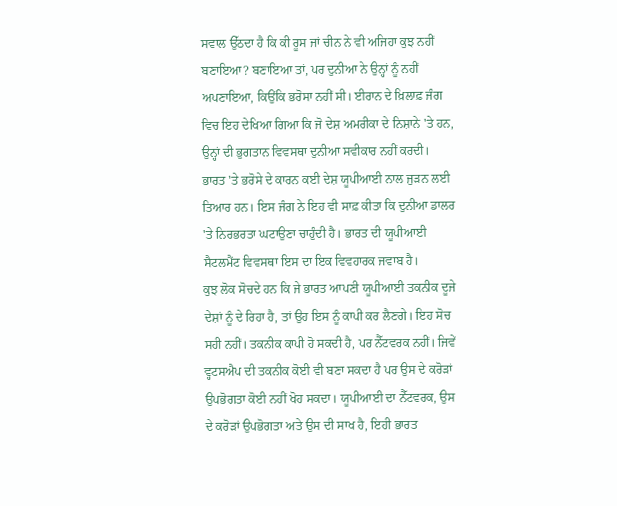ਸਵਾਲ ਉੱਠਦਾ ਹੈ ਕਿ ਕੀ ਰੂਸ ਜਾਂ ਚੀਨ ਨੇ ਵੀ ਅਜਿਹਾ ਕੁਝ ਨਹੀਂ ਬਣਾਇਆ? ਬਣਾਇਆ ਤਾਂ, ਪਰ ਦੁਨੀਆ ਨੇ ਉਨ੍ਹਾਂ ਨੂੰ ਨਹੀਂ ਅਪਣਾਇਆ, ਕਿਉਂਕਿ ਭਰੋਸਾ ਨਹੀਂ ਸੀ। ਈਰਾਨ ਦੇ ਖ਼ਿਲਾਫ਼ ਜੰਗ ਵਿਚ ਇਹ ਦੇਖਿਆ ਗਿਆ ਕਿ ਜੋ ਦੇਸ਼ ਅਮਰੀਕਾ ਦੇ ਨਿਸ਼ਾਨੇ 'ਤੇ ਹਨ, ਉਨ੍ਹਾਂ ਦੀ ਭੁਗਤਾਨ ਵਿਵਸਥਾ ਦੁਨੀਆ ਸਵੀਕਾਰ ਨਹੀਂ ਕਰਦੀ। ਭਾਰਤ 'ਤੇ ਭਰੋਸੇ ਦੇ ਕਾਰਨ ਕਈ ਦੇਸ਼ ਯੂਪੀਆਈ ਨਾਲ ਜੁੜਨ ਲਈ ਤਿਆਰ ਹਨ। ਇਸ ਜੰਗ ਨੇ ਇਹ ਵੀ ਸਾਫ਼ ਕੀਤਾ ਕਿ ਦੁਨੀਆ ਡਾਲਰ 'ਤੇ ਨਿਰਭਰਤਾ ਘਟਾਉਣਾ ਚਾਹੁੰਦੀ ਹੈ। ਭਾਰਤ ਦੀ ਯੂਪੀਆਈ ਸੈਟਲਮੈਂਟ ਵਿਵਸਥਾ ਇਸ ਦਾ ਇਕ ਵਿਵਹਾਰਕ ਜਵਾਬ ਹੈ।
ਕੁਝ ਲੋਕ ਸੋਚਦੇ ਹਨ ਕਿ ਜੇ ਭਾਰਤ ਆਪਣੀ ਯੂਪੀਆਈ ਤਕਨੀਕ ਦੂਜੇ ਦੇਸ਼ਾਂ ਨੂੰ ਦੇ ਰਿਹਾ ਹੈ, ਤਾਂ ਉਹ ਇਸ ਨੂੰ ਕਾਪੀ ਕਰ ਲੈਣਗੇ। ਇਹ ਸੋਚ ਸਹੀ ਨਹੀਂ। ਤਕਨੀਕ ਕਾਪੀ ਹੋ ਸਕਦੀ ਹੈ, ਪਰ ਨੈੱਟਵਰਕ ਨਹੀਂ। ਜਿਵੇਂ ਵ੍ਹਟਸਐਪ ਦੀ ਤਕਨੀਕ ਕੋਈ ਵੀ ਬਣਾ ਸਕਦਾ ਹੈ ਪਰ ਉਸ ਦੇ ਕਰੋੜਾਂ ਉਪਭੋਗਤਾ ਕੋਈ ਨਹੀਂ ਖੋਹ ਸਕਦਾ। ਯੂਪੀਆਈ ਦਾ ਨੈੱਟਵਰਕ, ਉਸ ਦੇ ਕਰੋੜਾਂ ਉਪਭੋਗਤਾ ਅਤੇ ਉਸ ਦੀ ਸਾਖ ਹੈ, ਇਹੀ ਭਾਰਤ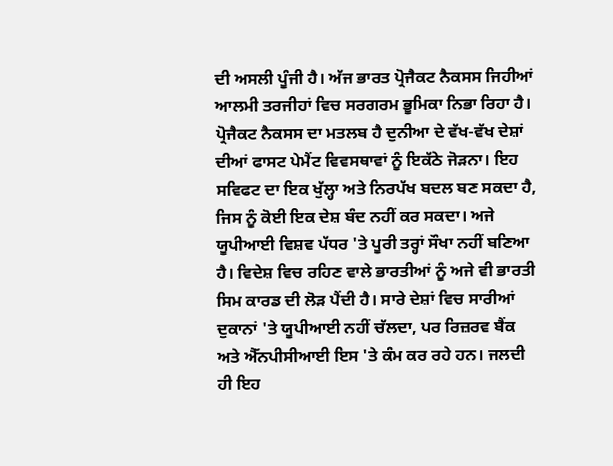ਦੀ ਅਸਲੀ ਪੂੰਜੀ ਹੈ। ਅੱਜ ਭਾਰਤ ਪ੍ਰੋਜੈਕਟ ਨੈਕਸਸ ਜਿਹੀਆਂ ਆਲਮੀ ਤਰਜੀਹਾਂ ਵਿਚ ਸਰਗਰਮ ਭੂਮਿਕਾ ਨਿਭਾ ਰਿਹਾ ਹੈ। ਪ੍ਰੋਜੈਕਟ ਨੈਕਸਸ ਦਾ ਮਤਲਬ ਹੈ ਦੁਨੀਆ ਦੇ ਵੱਖ-ਵੱਖ ਦੇਸ਼ਾਂ ਦੀਆਂ ਫਾਸਟ ਪੇਮੈਂਟ ਵਿਵਸਥਾਵਾਂ ਨੂੰ ਇਕੱਠੇ ਜੋੜਨਾ। ਇਹ ਸਵਿਫਟ ਦਾ ਇਕ ਖੁੱਲ੍ਹਾ ਅਤੇ ਨਿਰਪੱਖ ਬਦਲ ਬਣ ਸਕਦਾ ਹੈ, ਜਿਸ ਨੂੰ ਕੋਈ ਇਕ ਦੇਸ਼ ਬੰਦ ਨਹੀਂ ਕਰ ਸਕਦਾ। ਅਜੇ ਯੂਪੀਆਈ ਵਿਸ਼ਵ ਪੱਧਰ 'ਤੇ ਪੂਰੀ ਤਰ੍ਹਾਂ ਸੌਖਾ ਨਹੀਂ ਬਣਿਆ ਹੈ। ਵਿਦੇਸ਼ ਵਿਚ ਰਹਿਣ ਵਾਲੇ ਭਾਰਤੀਆਂ ਨੂੰ ਅਜੇ ਵੀ ਭਾਰਤੀ ਸਿਮ ਕਾਰਡ ਦੀ ਲੋੜ ਪੈਂਦੀ ਹੈ। ਸਾਰੇ ਦੇਸ਼ਾਂ ਵਿਚ ਸਾਰੀਆਂ ਦੁਕਾਨਾਂ 'ਤੇ ਯੂਪੀਆਈ ਨਹੀਂ ਚੱਲਦਾ, ਪਰ ਰਿਜ਼ਰਵ ਬੈਂਕ ਅਤੇ ਐੱਨਪੀਸੀਆਈ ਇਸ 'ਤੇ ਕੰਮ ਕਰ ਰਹੇ ਹਨ। ਜਲਦੀ ਹੀ ਇਹ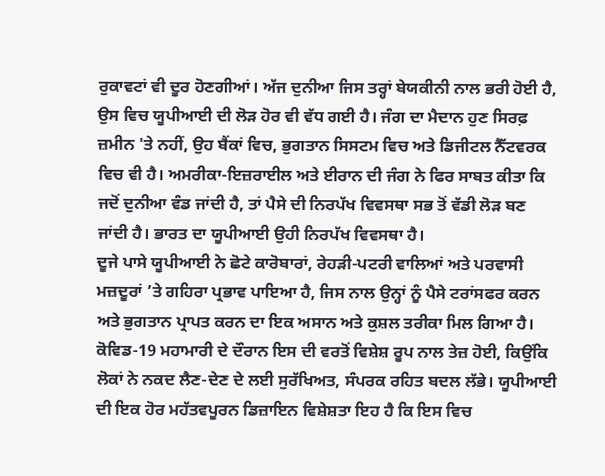ਰੁਕਾਵਟਾਂ ਵੀ ਦੂਰ ਹੋਣਗੀਆਂ। ਅੱਜ ਦੁਨੀਆ ਜਿਸ ਤਰ੍ਹਾਂ ਬੇਯਕੀਨੀ ਨਾਲ ਭਰੀ ਹੋਈ ਹੈ, ਉਸ ਵਿਚ ਯੂਪੀਆਈ ਦੀ ਲੋੜ ਹੋਰ ਵੀ ਵੱਧ ਗਈ ਹੈ। ਜੰਗ ਦਾ ਮੈਦਾਨ ਹੁਣ ਸਿਰਫ਼ ਜ਼ਮੀਨ 'ਤੇ ਨਹੀਂ, ਉਹ ਬੈਂਕਾਂ ਵਿਚ, ਭੁਗਤਾਨ ਸਿਸਟਮ ਵਿਚ ਅਤੇ ਡਿਜੀਟਲ ਨੈੱਟਵਰਕ ਵਿਚ ਵੀ ਹੈ। ਅਮਰੀਕਾ-ਇਜ਼ਰਾਈਲ ਅਤੇ ਈਰਾਨ ਦੀ ਜੰਗ ਨੇ ਫਿਰ ਸਾਬਤ ਕੀਤਾ ਕਿ ਜਦੋਂ ਦੁਨੀਆ ਵੰਡ ਜਾਂਦੀ ਹੈ, ਤਾਂ ਪੈਸੇ ਦੀ ਨਿਰਪੱਖ ਵਿਵਸਥਾ ਸਭ ਤੋਂ ਵੱਡੀ ਲੋੜ ਬਣ ਜਾਂਦੀ ਹੈ। ਭਾਰਤ ਦਾ ਯੂਪੀਆਈ ਉਹੀ ਨਿਰਪੱਖ ਵਿਵਸਥਾ ਹੈ।
ਦੂਜੇ ਪਾਸੇ ਯੂਪੀਆਈ ਨੇ ਛੋਟੇ ਕਾਰੋਬਾਰਾਂ, ਰੇਹੜੀ-ਪਟਰੀ ਵਾਲਿਆਂ ਅਤੇ ਪਰਵਾਸੀ ਮਜ਼ਦੂਰਾਂ ’ਤੇ ਗਹਿਰਾ ਪ੍ਰਭਾਵ ਪਾਇਆ ਹੈ, ਜਿਸ ਨਾਲ ਉਨ੍ਹਾਂ ਨੂੰ ਪੈਸੇ ਟਰਾਂਸਫਰ ਕਰਨ ਅਤੇ ਭੁਗਤਾਨ ਪ੍ਰਾਪਤ ਕਰਨ ਦਾ ਇਕ ਅਸਾਨ ਅਤੇ ਕੁਸ਼ਲ ਤਰੀਕਾ ਮਿਲ ਗਿਆ ਹੈ। ਕੋਵਿਡ-19 ਮਹਾਮਾਰੀ ਦੇ ਦੌਰਾਨ ਇਸ ਦੀ ਵਰਤੋਂ ਵਿਸ਼ੇਸ਼ ਰੂਪ ਨਾਲ ਤੇਜ਼ ਹੋਈ, ਕਿਉਂਕਿ ਲੋਕਾਂ ਨੇ ਨਕਦ ਲੈਣ-ਦੇਣ ਦੇ ਲਈ ਸੁਰੱਖਿਅਤ, ਸੰਪਰਕ ਰਹਿਤ ਬਦਲ ਲੱਭੇ। ਯੂਪੀਆਈ ਦੀ ਇਕ ਹੋਰ ਮਹੱਤਵਪੂਰਨ ਡਿਜ਼ਾਇਨ ਵਿਸ਼ੇਸ਼ਤਾ ਇਹ ਹੈ ਕਿ ਇਸ ਵਿਚ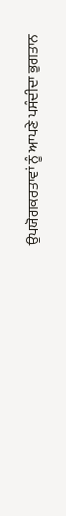ਉਪਯੋਗਕਰਤਾਵਾਂ ਨੂੰ ਆਪਣੇ ਪਸੰਦੀਦਾ ਭੁਗਤਾਨ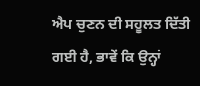ਐਪ ਚੁਣਨ ਦੀ ਸਹੂਲਤ ਦਿੱਤੀ ਗਈ ਹੈ, ਭਾਵੇਂ ਕਿ ਉਨ੍ਹਾਂ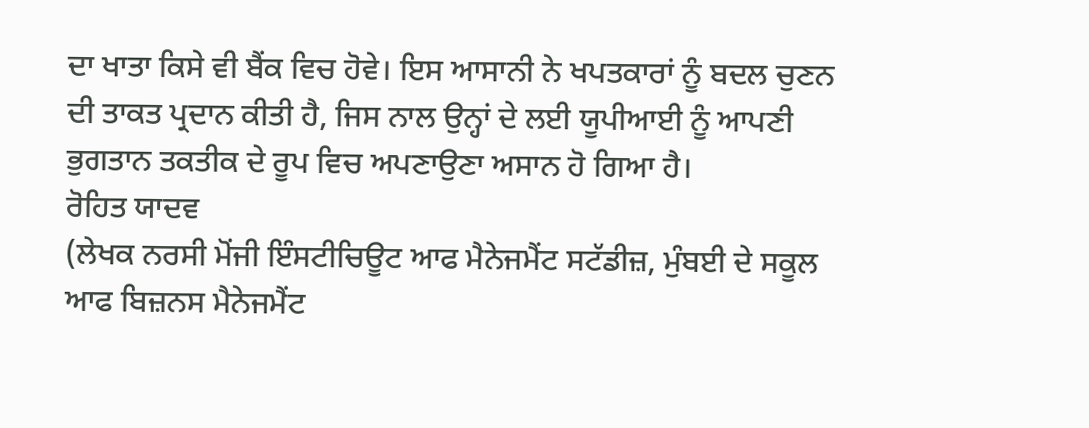ਦਾ ਖਾਤਾ ਕਿਸੇ ਵੀ ਬੈਂਕ ਵਿਚ ਹੋਵੇ। ਇਸ ਆਸਾਨੀ ਨੇ ਖਪਤਕਾਰਾਂ ਨੂੰ ਬਦਲ ਚੁਣਨ ਦੀ ਤਾਕਤ ਪ੍ਰਦਾਨ ਕੀਤੀ ਹੈ, ਜਿਸ ਨਾਲ ਉਨ੍ਹਾਂ ਦੇ ਲਈ ਯੂਪੀਆਈ ਨੂੰ ਆਪਣੀ ਭੁਗਤਾਨ ਤਕਤੀਕ ਦੇ ਰੂਪ ਵਿਚ ਅਪਣਾਉਣਾ ਅਸਾਨ ਹੋ ਗਿਆ ਹੈ।
ਰੋਹਿਤ ਯਾਦਵ
(ਲੇਖਕ ਨਰਸੀ ਮੋਂਜੀ ਇੰਸਟੀਚਿਊਟ ਆਫ ਮੈਨੇਜਮੈਂਟ ਸਟੱਡੀਜ਼, ਮੁੰਬਈ ਦੇ ਸਕੂਲ ਆਫ ਬਿਜ਼ਨਸ ਮੈਨੇਜਮੈਂਟ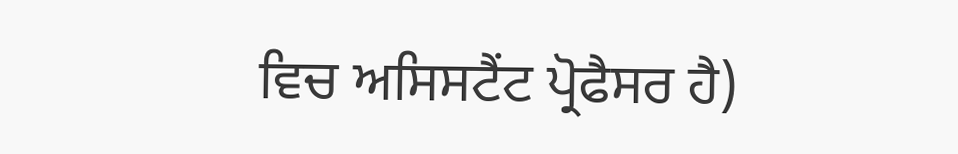ਵਿਚ ਅਸਿਸਟੈਂਟ ਪ੍ਰੋਫੈਸਰ ਹੈ)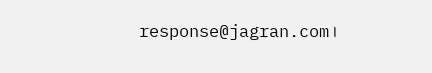response@jagran.com।